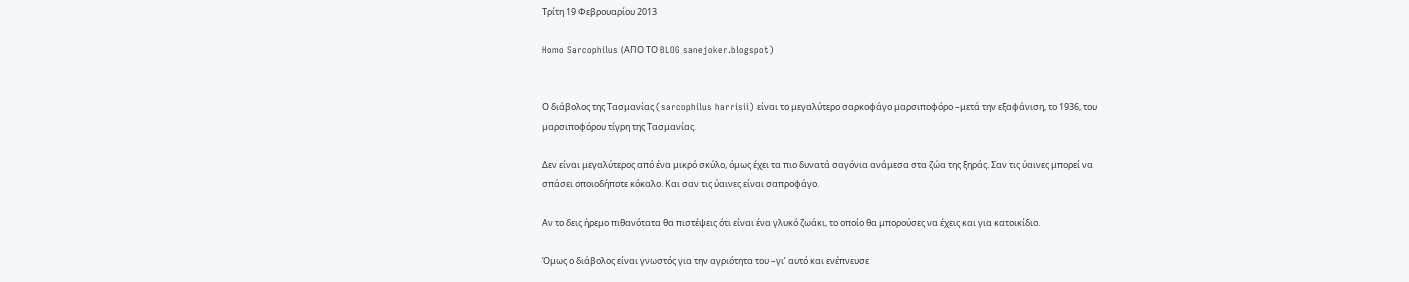Τρίτη 19 Φεβρουαρίου 2013

Homo Sarcophilus (ΑΠΟ ΤΟ BLOG sanejoker.blogspot)


Ο διάβολος της Τασμανίας (sarcophilus harrisii) είναι το μεγαλύτερο σαρκοφάγο μαρσιποφόρο –μετά την εξαφάνιση, το 1936, του μαρσιποφόρου τίγρη της Τασμανίας.

Δεν είναι μεγαλύτερος από ένα μικρό σκύλο, όμως έχει τα πιο δυνατά σαγόνια ανάμεσα στα ζώα της ξηράς. Σαν τις ύαινες μπορεί να σπάσει οποιοδήποτε κόκαλο. Και σαν τις ύαινες είναι σαπροφάγο.

Αν το δεις ήρεμο πιθανότατα θα πιστέψεις ότι είναι ένα γλυκό ζωάκι, το οποίο θα μπορούσες να έχεις και για κατοικίδιο.

Όμως ο διάβολος είναι γνωστός για την αγριότητα του –γι’ αυτό και ενέπνευσε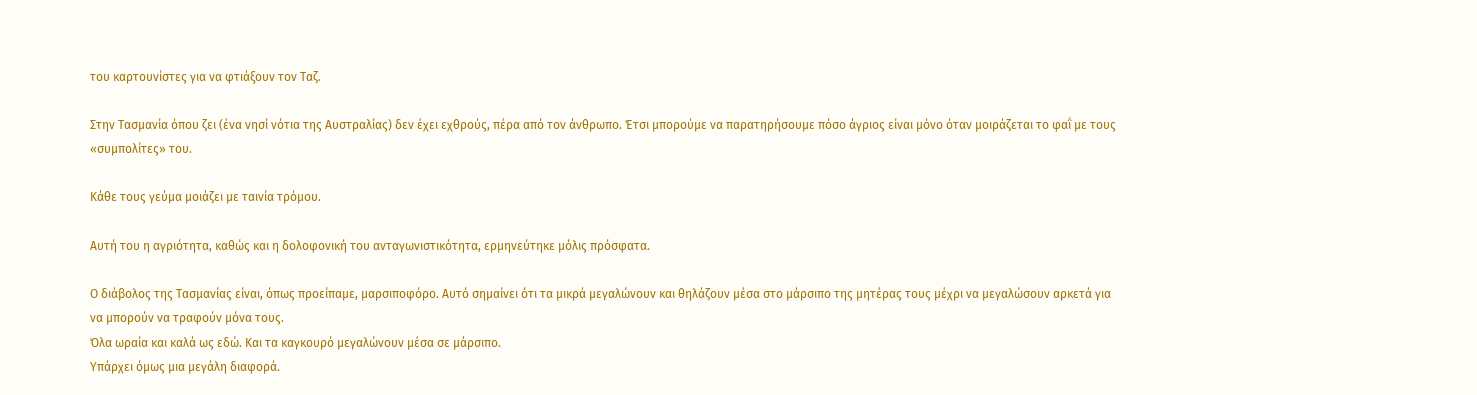του καρτουνίστες για να φτιάξουν τον Ταζ.

Στην Τασμανία όπου ζει (ένα νησί νότια της Αυστραλίας) δεν έχει εχθρούς, πέρα από τον άνθρωπο. Έτσι μπορούμε να παρατηρήσουμε πόσο άγριος είναι μόνο όταν μοιράζεται το φαΐ με τους «συμπολίτες» του.

Κάθε τους γεύμα μοιάζει με ταινία τρόμου.

Αυτή του η αγριότητα, καθώς και η δολοφονική του ανταγωνιστικότητα, ερμηνεύτηκε μόλις πρόσφατα.

Ο διάβολος της Τασμανίας είναι, όπως προείπαμε, μαρσιποφόρο. Αυτό σημαίνει ότι τα μικρά μεγαλώνουν και θηλάζουν μέσα στο μάρσιπο της μητέρας τους μέχρι να μεγαλώσουν αρκετά για να μπορούν να τραφούν μόνα τους.
Όλα ωραία και καλά ως εδώ. Και τα καγκουρό μεγαλώνουν μέσα σε μάρσιπο.
Υπάρχει όμως μια μεγάλη διαφορά.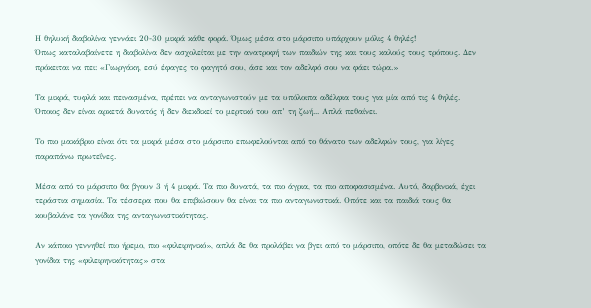Η θηλυκή διαβολίνα γεννάει 20-30 μικρά κάθε φορά. Όμως μέσα στο μάρσιπο υπάρχουν μόλις 4 θηλές!
Όπως καταλαβαίνετε η διαβολίνα δεν ασχολείται με την ανατροφή των παιδιών της και τους καλούς τους τρόπους. Δεν πρόκειται να πει: «Γιωργάκη, εσύ έφαγες το φαγητό σου, άσε και τον αδελφό σου να φάει τώρα.»

Τα μικρά, τυφλά και πεινασμένα, πρέπει να ανταγωνιστούν με τα υπόλοιπα αδέλφια τους για μία από τις 4 θηλές. Όποιος δεν είναι αρκετά δυνατός ή δεν διεκδικεί το μερτικό του απ’ τη ζωή... Απλά πεθαίνει.

Το πιο μακάβριο είναι ότι τα μικρά μέσα στο μάρσιπο επωφελούνται από το θάνατο των αδελφών τους, για λίγες παραπάνω πρωτεΐνες.

Μέσα από το μάρσιπο θα βγουν 3 ή 4 μικρά. Τα πιο δυνατά, τα πιο άγρια, τα πιο αποφασισμένα. Αυτό, δαρβινικά, έχει τεράστια σημασία. Τα τέσσερα που θα επιβιώσουν θα είναι τα πιο ανταγωνιστικά. Οπότε και τα παιδιά τους θα κουβαλάνε τα γονίδια της ανταγωνιστικότητας.

Αν κάποιο γεννηθεί πιο ήρεμο, πιο «φιλειρηνικό», απλά δε θα προλάβει να βγει από το μάρσιπο, οπότε δε θα μεταδώσει τα γονίδια της «φιλειρηνικότητας» στα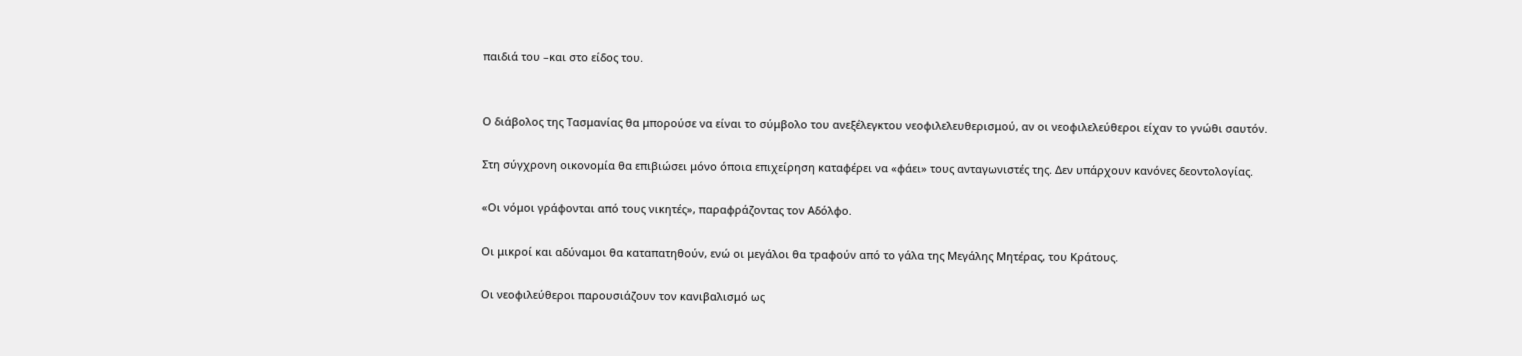παιδιά του –και στο είδος του.


Ο διάβολος της Τασμανίας θα μπορούσε να είναι το σύμβολο του ανεξέλεγκτου νεοφιλελευθερισμού, αν οι νεοφιλελεύθεροι είχαν το γνώθι σαυτόν.

Στη σύγχρονη οικονομία θα επιβιώσει μόνο όποια επιχείρηση καταφέρει να «φάει» τους ανταγωνιστές της. Δεν υπάρχουν κανόνες δεοντολογίας.

«Οι νόμοι γράφονται από τους νικητές», παραφράζοντας τον Αδόλφο.

Οι μικροί και αδύναμοι θα καταπατηθούν, ενώ οι μεγάλοι θα τραφούν από το γάλα της Μεγάλης Μητέρας, του Κράτους.

Οι νεοφιλεύθεροι παρουσιάζουν τον κανιβαλισμό ως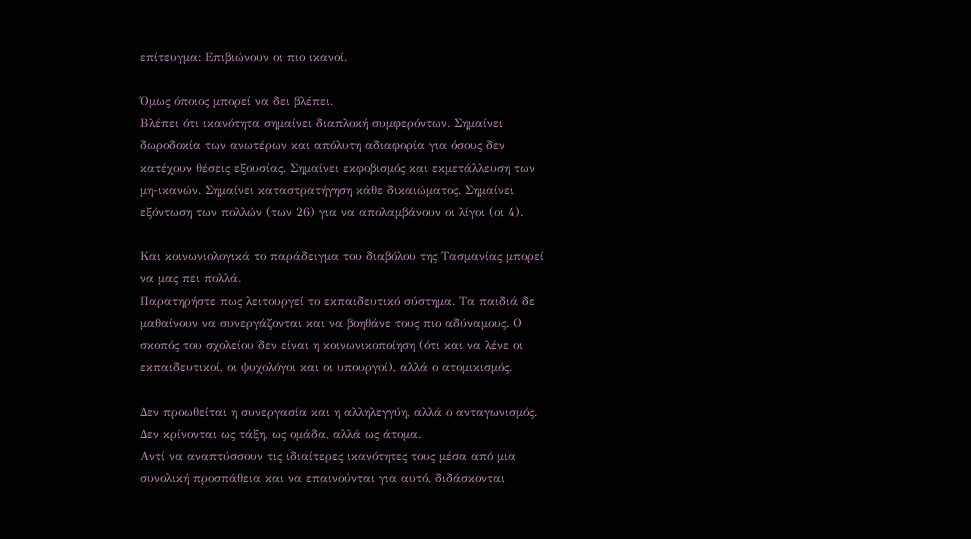επίτευγμα: Επιβιώνουν οι πιο ικανοί.

Όμως όποιος μπορεί να δει βλέπει.
Βλέπει ότι ικανότητα σημαίνει διαπλοκή συμφερόντων. Σημαίνει δωροδοκία των ανωτέρων και απόλυτη αδιαφορία για όσους δεν κατέχουν θέσεις εξουσίας. Σημαίνει εκφοβισμός και εκμετάλλευση των μη-ικανών. Σημαίνει καταστρατήγηση κάθε δικαιώματος. Σημαίνει εξόντωση των πολλών (των 26) για να απολαμβάνουν οι λίγοι (οι 4).

Και κοινωνιολογικά το παράδειγμα του διαβόλου της Τασμανίας μπορεί να μας πει πολλά.
Παρατηρήστε πως λειτουργεί το εκπαιδευτικό σύστημα. Τα παιδιά δε μαθαίνουν να συνεργάζονται και να βοηθάνε τους πιο αδύναμους. Ο σκοπός του σχολείου δεν είναι η κοινωνικοποίηση (ότι και να λένε οι εκπαιδευτικοί, οι ψυχολόγοι και οι υπουργοί), αλλά ο ατομικισμός.

Δεν προωθείται η συνεργασία και η αλληλεγγύη, αλλά ο ανταγωνισμός. Δεν κρίνονται ως τάξη, ως ομάδα, αλλά ως άτομα.
Αντί να αναπτύσσουν τις ιδιαίτερες ικανότητες τους μέσα από μια συνολική προσπάθεια και να επαινούνται για αυτό, διδάσκονται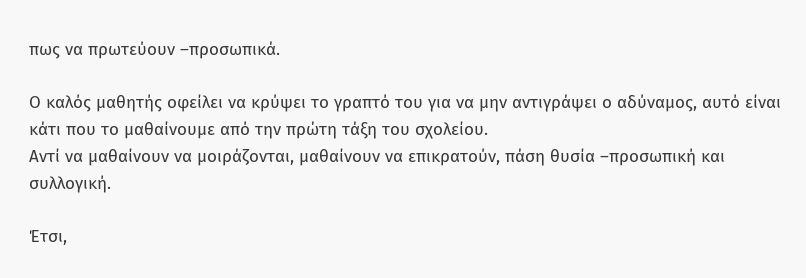πως να πρωτεύουν –προσωπικά.

Ο καλός μαθητής οφείλει να κρύψει το γραπτό του για να μην αντιγράψει ο αδύναμος, αυτό είναι κάτι που το μαθαίνουμε από την πρώτη τάξη του σχολείου.
Αντί να μαθαίνουν να μοιράζονται, μαθαίνουν να επικρατούν, πάση θυσία –προσωπική και συλλογική.

Έτσι,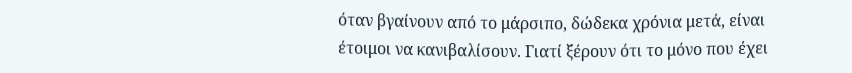όταν βγαίνουν από το μάρσιπο, δώδεκα χρόνια μετά, είναι έτοιμοι να κανιβαλίσουν. Γιατί ξέρουν ότι το μόνο που έχει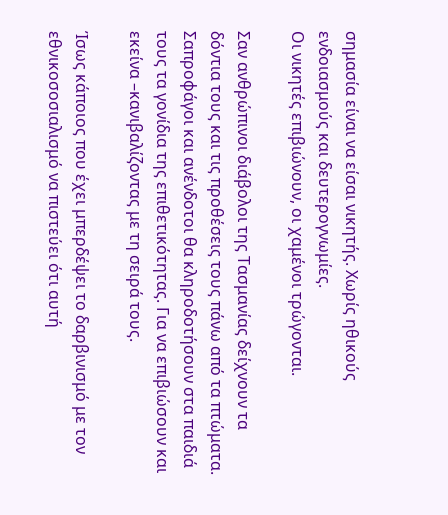σημασία είναι να είσαι νικητής. Χωρίς ηθικούς ενδοιασμούς και δευτερογνωμίες.
Οι νικητές επιβιώνουν, οι χαμένοι τρώγονται.

Σαν ανθρώπινοι διάβολοι της Τασμανίας δείχνουν τα δόντια τους και τις προθέσεις τους πάνω από τα πτώματα.
Σαπροφάγοι και ανένδοτοι θα κληροδοτήσουν στα παιδιά τους τα γονίδια της επιθετικότητας. Για να επιβιώσουν και εκείνα –κανιβαλίζοντας με τη σειρά τους.

Ίσως κάποιος που έχει μπερδέψει το δαρβινισμό με τον εθνικοσοσιαλισμό να πιστεύει ότι αυτή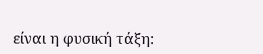είναι η φυσική τάξη: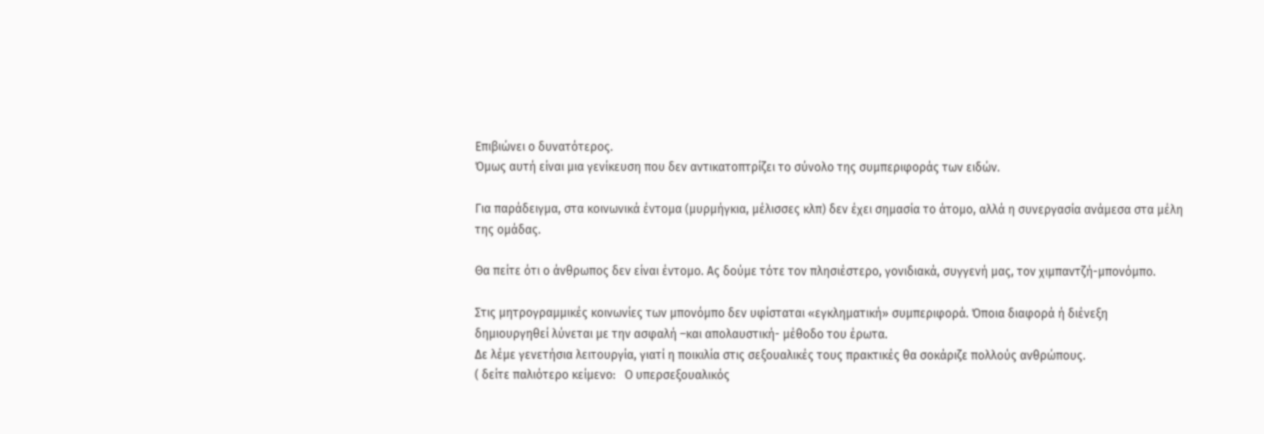Επιβιώνει ο δυνατότερος.
Όμως αυτή είναι μια γενίκευση που δεν αντικατοπτρίζει το σύνολο της συμπεριφοράς των ειδών.

Για παράδειγμα, στα κοινωνικά έντομα (μυρμήγκια, μέλισσες κλπ) δεν έχει σημασία το άτομο, αλλά η συνεργασία ανάμεσα στα μέλη της ομάδας.

Θα πείτε ότι ο άνθρωπος δεν είναι έντομο. Ας δούμε τότε τον πλησιέστερο, γονιδιακά, συγγενή μας, τον χιμπαντζή-μπονόμπο.

Στις μητρογραμμικές κοινωνίες των μπονόμπο δεν υφίσταται «εγκληματική» συμπεριφορά. Όποια διαφορά ή διένεξη δημιουργηθεί λύνεται με την ασφαλή –και απολαυστική- μέθοδο του έρωτα.
Δε λέμε γενετήσια λειτουργία, γιατί η ποικιλία στις σεξουαλικές τους πρακτικές θα σοκάριζε πολλούς ανθρώπους.
( δείτε παλιότερο κείμενο:   Ο υπερσεξουαλικός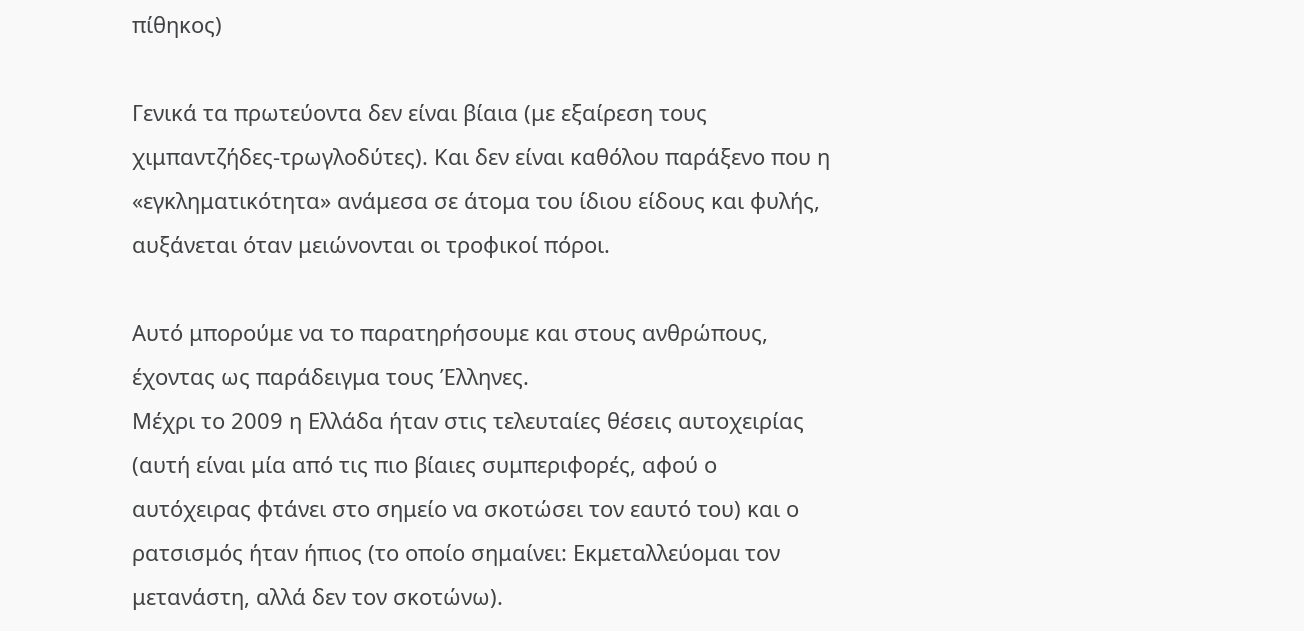πίθηκος)

Γενικά τα πρωτεύοντα δεν είναι βίαια (με εξαίρεση τους χιμπαντζήδες-τρωγλοδύτες). Και δεν είναι καθόλου παράξενο που η «εγκληματικότητα» ανάμεσα σε άτομα του ίδιου είδους και φυλής, αυξάνεται όταν μειώνονται οι τροφικοί πόροι.

Αυτό μπορούμε να το παρατηρήσουμε και στους ανθρώπους, έχοντας ως παράδειγμα τους Έλληνες.
Μέχρι το 2009 η Ελλάδα ήταν στις τελευταίες θέσεις αυτοχειρίας (αυτή είναι μία από τις πιο βίαιες συμπεριφορές, αφού ο αυτόχειρας φτάνει στο σημείο να σκοτώσει τον εαυτό του) και ο ρατσισμός ήταν ήπιος (το οποίο σημαίνει: Εκμεταλλεύομαι τον μετανάστη, αλλά δεν τον σκοτώνω).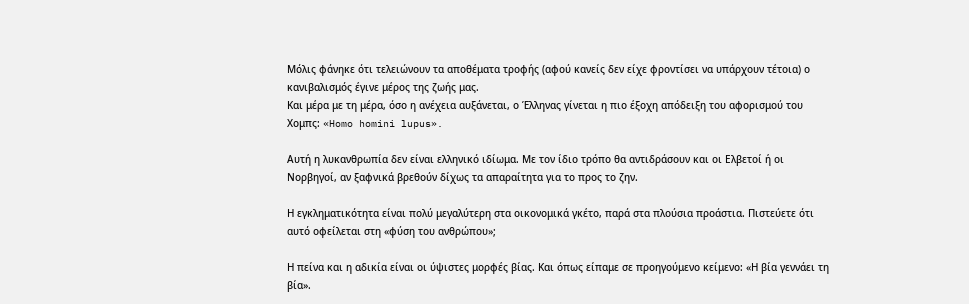Μόλις φάνηκε ότι τελειώνουν τα αποθέματα τροφής (αφού κανείς δεν είχε φροντίσει να υπάρχουν τέτοια) ο κανιβαλισμός έγινε μέρος της ζωής μας.
Και μέρα με τη μέρα, όσο η ανέχεια αυξάνεται, ο Έλληνας γίνεται η πιο έξοχη απόδειξη του αφορισμού του Χομπς: «Homo homini lupus».

Αυτή η λυκανθρωπία δεν είναι ελληνικό ιδίωμα. Με τον ίδιο τρόπο θα αντιδράσουν και οι Ελβετοί ή οι Νορβηγοί, αν ξαφνικά βρεθούν δίχως τα απαραίτητα για το προς το ζην.

Η εγκληματικότητα είναι πολύ μεγαλύτερη στα οικονομικά γκέτο, παρά στα πλούσια προάστια. Πιστεύετε ότι αυτό οφείλεται στη «φύση του ανθρώπου»;

Η πείνα και η αδικία είναι οι ύψιστες μορφές βίας. Και όπως είπαμε σε προηγούμενο κείμενο: «Η βία γεννάει τη βία».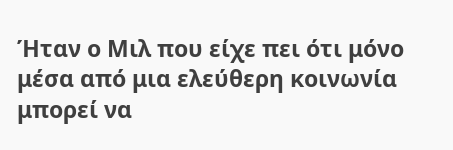Ήταν ο Μιλ που είχε πει ότι μόνο μέσα από μια ελεύθερη κοινωνία μπορεί να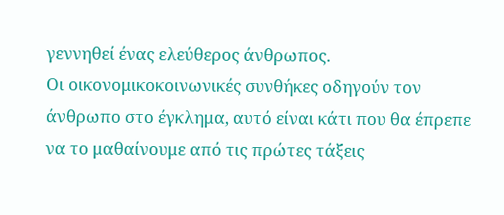γεννηθεί ένας ελεύθερος άνθρωπος.
Οι οικονομικοκοινωνικές συνθήκες οδηγούν τον άνθρωπο στο έγκλημα, αυτό είναι κάτι που θα έπρεπε να το μαθαίνουμε από τις πρώτες τάξεις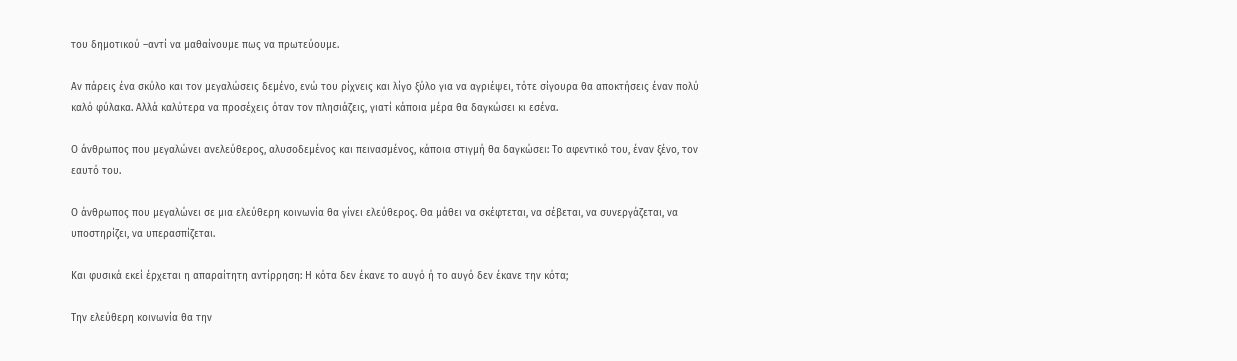του δημοτικού –αντί να μαθαίνουμε πως να πρωτεύουμε.

Αν πάρεις ένα σκύλο και τον μεγαλώσεις δεμένο, ενώ του ρίχνεις και λίγο ξύλο για να αγριέψει, τότε σίγουρα θα αποκτήσεις έναν πολύ καλό φύλακα. Αλλά καλύτερα να προσέχεις όταν τον πλησιάζεις, γιατί κάποια μέρα θα δαγκώσει κι εσένα.

Ο άνθρωπος που μεγαλώνει ανελεύθερος, αλυσοδεμένος και πεινασμένος, κάποια στιγμή θα δαγκώσει: Το αφεντικό του, έναν ξένο, τον εαυτό του.

Ο άνθρωπος που μεγαλώνει σε μια ελεύθερη κοινωνία θα γίνει ελεύθερος. Θα μάθει να σκέφτεται, να σέβεται, να συνεργάζεται, να υποστηρίζει, να υπερασπίζεται.

Και φυσικά εκεί έρχεται η απαραίτητη αντίρρηση: Η κότα δεν έκανε το αυγό ή το αυγό δεν έκανε την κότα;

Την ελεύθερη κοινωνία θα την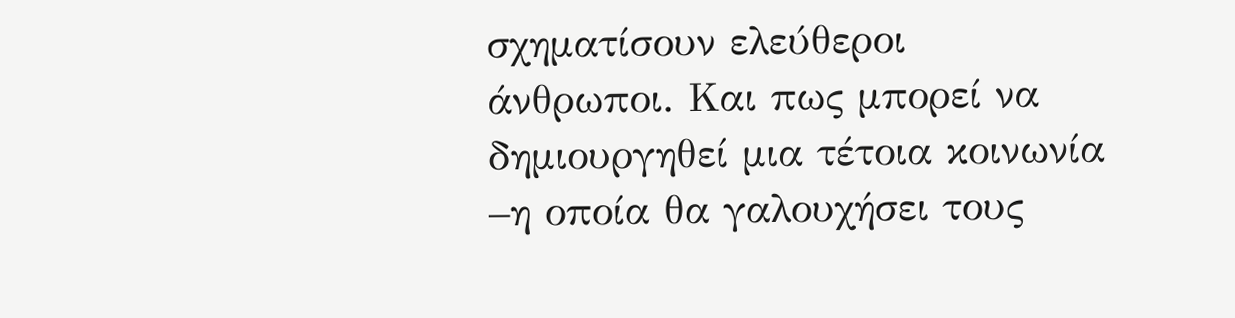σχηματίσουν ελεύθεροι άνθρωποι. Και πως μπορεί να δημιουργηθεί μια τέτοια κοινωνία –η οποία θα γαλουχήσει τους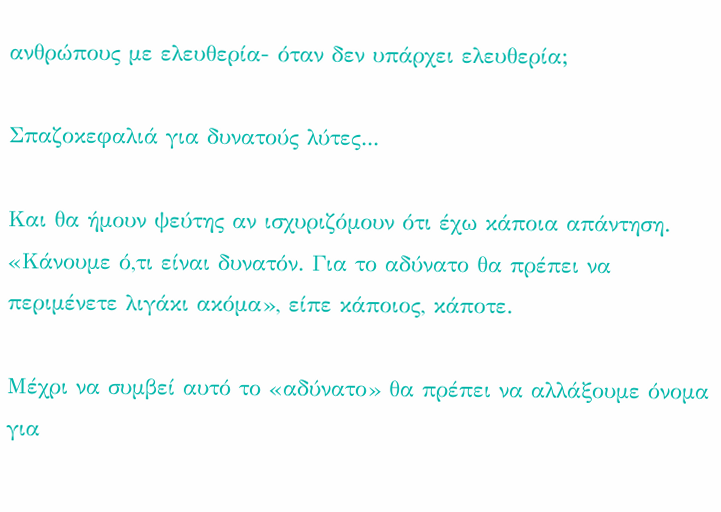ανθρώπους με ελευθερία- όταν δεν υπάρχει ελευθερία;

Σπαζοκεφαλιά για δυνατούς λύτες...

Και θα ήμουν ψεύτης αν ισχυριζόμουν ότι έχω κάποια απάντηση.
«Κάνουμε ό,τι είναι δυνατόν. Για το αδύνατο θα πρέπει να περιμένετε λιγάκι ακόμα», είπε κάποιος, κάποτε.

Μέχρι να συμβεί αυτό το «αδύνατο» θα πρέπει να αλλάξουμε όνομα για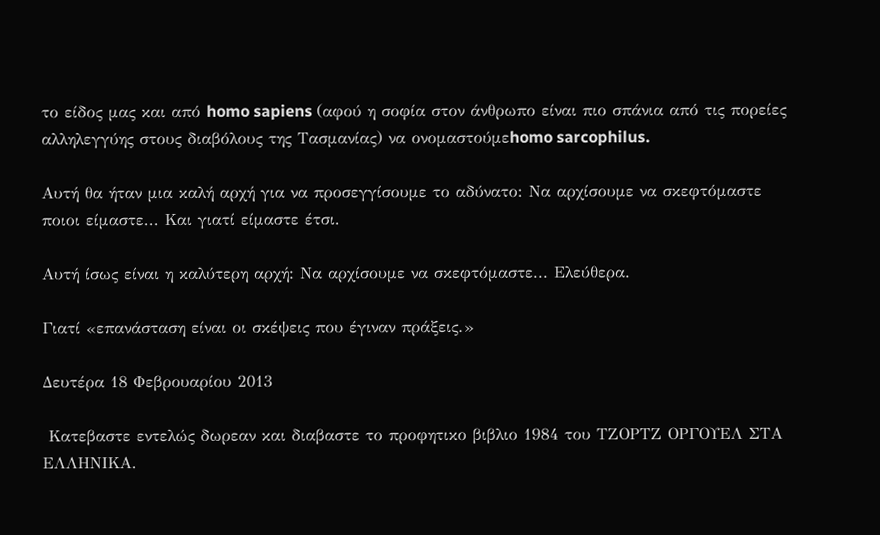το είδος μας και από homo sapiens (αφού η σοφία στον άνθρωπο είναι πιο σπάνια από τις πορείες αλληλεγγύης στους διαβόλους της Τασμανίας) να ονομαστούμεhomo sarcophilus.

Αυτή θα ήταν μια καλή αρχή για να προσεγγίσουμε το αδύνατο: Να αρχίσουμε να σκεφτόμαστε ποιοι είμαστε... Και γιατί είμαστε έτσι.

Αυτή ίσως είναι η καλύτερη αρχή: Να αρχίσουμε να σκεφτόμαστε... Ελεύθερα.

Γιατί «επανάσταση είναι οι σκέψεις που έγιναν πράξεις.»

Δευτέρα 18 Φεβρουαρίου 2013

 Κατεβαστε εντελώς δωρεαν και διαβαστε το προφητικο βιβλιο 1984 του ΤΖΟΡΤΖ ΟΡΓΟΥΕΛ ΣΤΑ ΕΛΛΗΝΙΚΑ.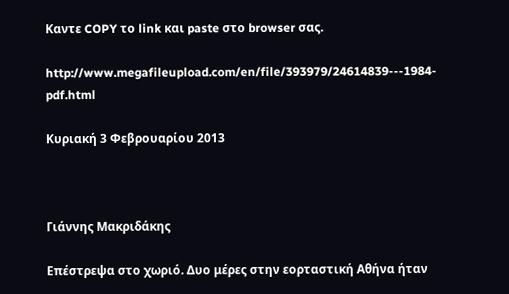Καντε COPY το link και paste στο browser σας.

http://www.megafileupload.com/en/file/393979/24614839---1984-pdf.html

Κυριακή 3 Φεβρουαρίου 2013



Γιάννης Μακριδάκης

Επέστρεψα στο χωριό. Δυο μέρες στην εορταστική Αθήνα ήταν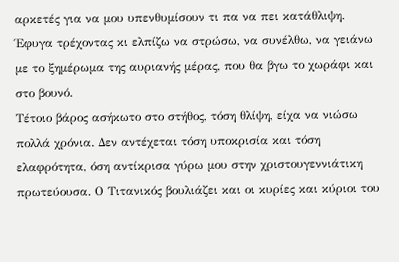αρκετές για να μου υπενθυμίσουν τι πα να πει κατάθλιψη. Έφυγα τρέχοντας κι ελπίζω να στρώσω, να συνέλθω, να γειάνω με το ξημέρωμα της αυριανής μέρας, που θα βγω το χωράφι και στο βουνό.
Τέτοιο βάρος ασήκωτο στο στήθος, τόση θλίψη, είχα να νιώσω πολλά χρόνια. Δεν αντέχεται τόση υποκρισία και τόση ελαφρότητα, όση αντίκρισα γύρω μου στην χριστουγεννιάτικη πρωτεύουσα. Ο Τιτανικός βουλιάζει και οι κυρίες και κύριοι του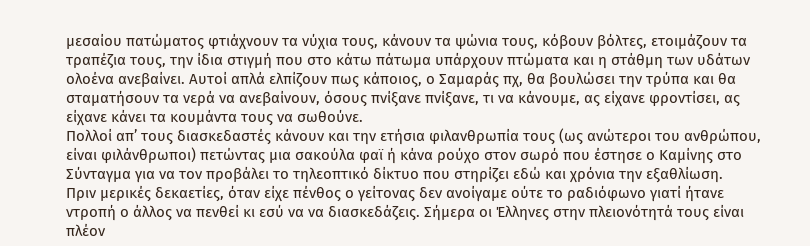μεσαίου πατώματος φτιάχνουν τα νύχια τους, κάνουν τα ψώνια τους, κόβουν βόλτες, ετοιμάζουν τα τραπέζια τους, την ίδια στιγμή που στο κάτω πάτωμα υπάρχουν πτώματα και η στάθμη των υδάτων ολοένα ανεβαίνει. Αυτοί απλά ελπίζουν πως κάποιος, ο Σαμαράς πχ, θα βουλώσει την τρύπα και θα σταματήσουν τα νερά να ανεβαίνουν, όσους πνίξανε πνίξανε, τι να κάνουμε, ας είχανε φροντίσει, ας είχανε κάνει τα κουμάντα τους να σωθούνε.
Πολλοί απ’ τους διασκεδαστές κάνουν και την ετήσια φιλανθρωπία τους (ως ανώτεροι του ανθρώπου, είναι φιλάνθρωποι) πετώντας μια σακούλα φαϊ ή κάνα ρούχο στον σωρό που έστησε ο Καμίνης στο Σύνταγμα για να τον προβάλει το τηλεοπτικό δίκτυο που στηρίζει εδώ και χρόνια την εξαθλίωση.
Πριν μερικές δεκαετίες, όταν είχε πένθος ο γείτονας δεν ανοίγαμε ούτε το ραδιόφωνο γιατί ήτανε ντροπή ο άλλος να πενθεί κι εσύ να να διασκεδάζεις. Σήμερα οι Έλληνες στην πλειονότητά τους είναι πλέον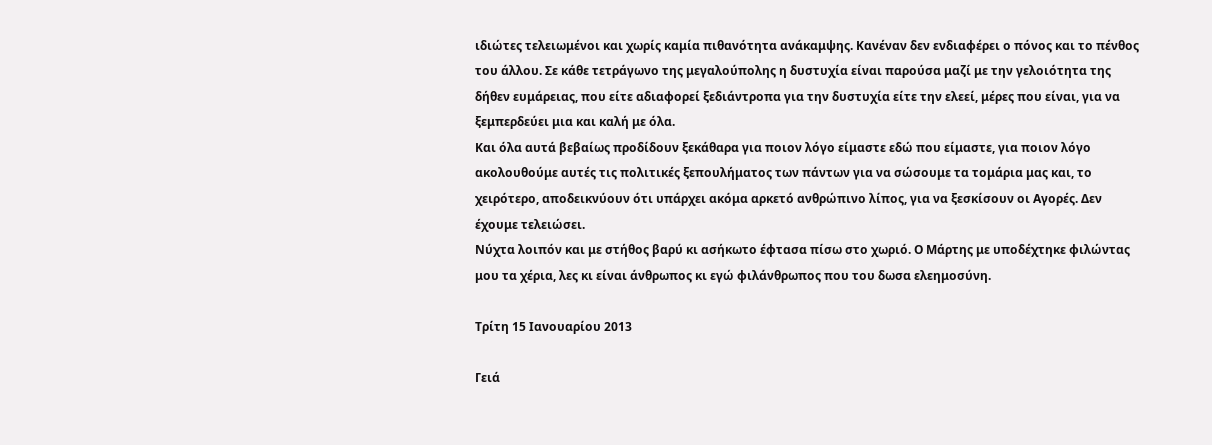ιδιώτες τελειωμένοι και χωρίς καμία πιθανότητα ανάκαμψης. Κανέναν δεν ενδιαφέρει ο πόνος και το πένθος του άλλου. Σε κάθε τετράγωνο της μεγαλούπολης η δυστυχία είναι παρούσα μαζί με την γελοιότητα της δήθεν ευμάρειας, που είτε αδιαφορεί ξεδιάντροπα για την δυστυχία είτε την ελεεί, μέρες που είναι, για να ξεμπερδεύει μια και καλή με όλα.
Και όλα αυτά βεβαίως προδίδουν ξεκάθαρα για ποιον λόγο είμαστε εδώ που είμαστε, για ποιον λόγο ακολουθούμε αυτές τις πολιτικές ξεπουλήματος των πάντων για να σώσουμε τα τομάρια μας και, το χειρότερο, αποδεικνύουν ότι υπάρχει ακόμα αρκετό ανθρώπινο λίπος, για να ξεσκίσουν οι Αγορές. Δεν έχουμε τελειώσει.
Νύχτα λοιπόν και με στήθος βαρύ κι ασήκωτο έφτασα πίσω στο χωριό. Ο Μάρτης με υποδέχτηκε φιλώντας μου τα χέρια, λες κι είναι άνθρωπος κι εγώ φιλάνθρωπος που του δωσα ελεημοσύνη.

Τρίτη 15 Ιανουαρίου 2013

Γειά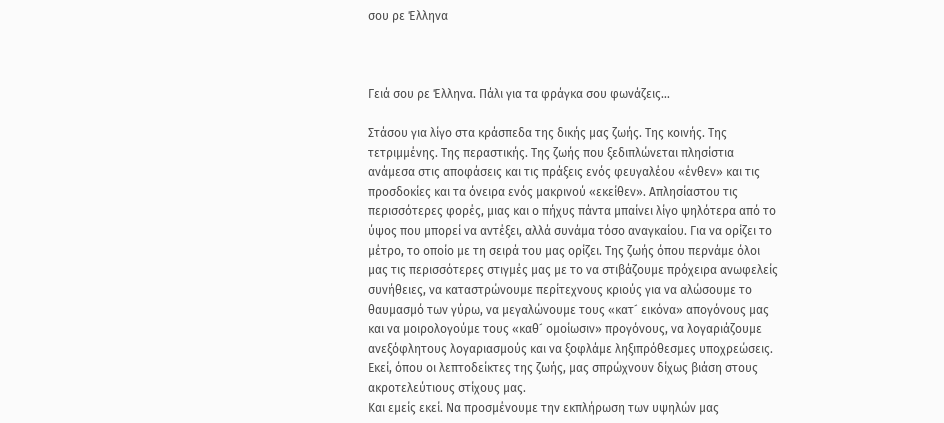σου ρε Έλληνα



Γειά σου ρε Έλληνα. Πάλι για τα φράγκα σου φωνάζεις…

Στάσου για λίγο στα κράσπεδα της δικής μας ζωής. Της κοινής. Της τετριμμένης. Της περαστικής. Της ζωής που ξεδιπλώνεται πλησίστια ανάμεσα στις αποφάσεις και τις πράξεις ενός φευγαλέου «ένθεν» και τις προσδοκίες και τα όνειρα ενός μακρινού «εκείθεν». Απλησίαστου τις περισσότερες φορές, μιας και ο πήχυς πάντα μπαίνει λίγο ψηλότερα από το ύψος που μπορεί να αντέξει, αλλά συνάμα τόσο αναγκαίου. Για να ορίζει το μέτρο, το οποίο με τη σειρά του μας ορίζει. Της ζωής όπου περνάμε όλοι μας τις περισσότερες στιγμές μας με το να στιβάζουμε πρόχειρα ανωφελείς συνήθειες, να καταστρώνουμε περίτεχνους κριούς για να αλώσουμε το θαυμασμό των γύρω, να μεγαλώνουμε τους «κατ´ εικόνα» απογόνους μας και να μοιρολογούμε τους «καθ´ ομοίωσιν» προγόνους, να λογαριάζουμε ανεξόφλητους λογαριασμούς και να ξοφλάμε ληξιπρόθεσμες υποχρεώσεις. Εκεί, όπου οι λεπτοδείκτες της ζωής, μας σπρώχνουν δίχως βιάση στους ακροτελεύτιους στίχους μας.
Και εμείς εκεί. Να προσμένουμε την εκπλήρωση των υψηλών μας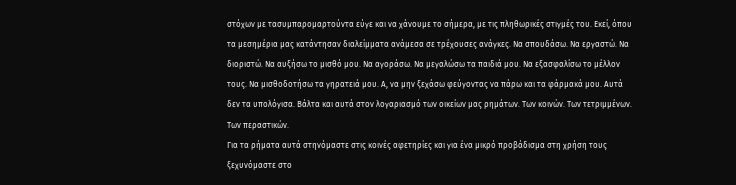στόχων με τασυμπαρομαρτούντα εύγε και να χάνουμε το σήμερα, με τις πληθωρικές στιγμές του. Εκεί, όπου τα μεσημέρια μας κατάντησαν διαλείμματα ανάμεσα σε τρέχουσες ανάγκες. Να σπουδάσω. Να εργαστώ. Να διοριστώ. Να αυξήσω το μισθό μου. Να αγοράσω. Να μεγαλώσω τα παιδιά μου. Να εξασφαλίσω το μέλλον τους. Να μισθοδοτήσω τα γηρατειά μου. Α, να μην ξεχάσω φεύγοντας να πάρω και τα φάρμακά μου. Αυτά δεν τα υπολόγισα. Βάλτα και αυτά στον λογαριασμό των οικείων μας ρημάτων. Των κοινών. Των τετριμμένων. Των περαστικών.
Για τα ρήματα αυτά στηνόμαστε στις κοινές αφετηρίες και για ένα μικρό προβάδισμα στη χρήση τους ξεχυνόμαστε στο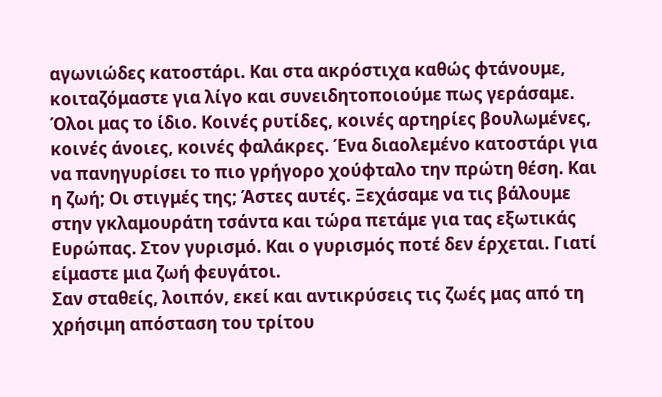αγωνιώδες κατοστάρι. Και στα ακρόστιχα καθώς φτάνουμε, κοιταζόμαστε για λίγο και συνειδητοποιούμε πως γεράσαμε. Όλοι μας το ίδιο. Κοινές ρυτίδες, κοινές αρτηρίες βουλωμένες, κοινές άνοιες, κοινές φαλάκρες. Ένα διαολεμένο κατοστάρι για να πανηγυρίσει το πιο γρήγορο χούφταλο την πρώτη θέση. Και η ζωή; Οι στιγμές της; Άστες αυτές. Ξεχάσαμε να τις βάλουμε στην γκλαμουράτη τσάντα και τώρα πετάμε για τας εξωτικάς Ευρώπας. Στον γυρισμό. Και ο γυρισμός ποτέ δεν έρχεται. Γιατί είμαστε μια ζωή φευγάτοι.
Σαν σταθείς, λοιπόν, εκεί και αντικρύσεις τις ζωές μας από τη χρήσιμη απόσταση του τρίτου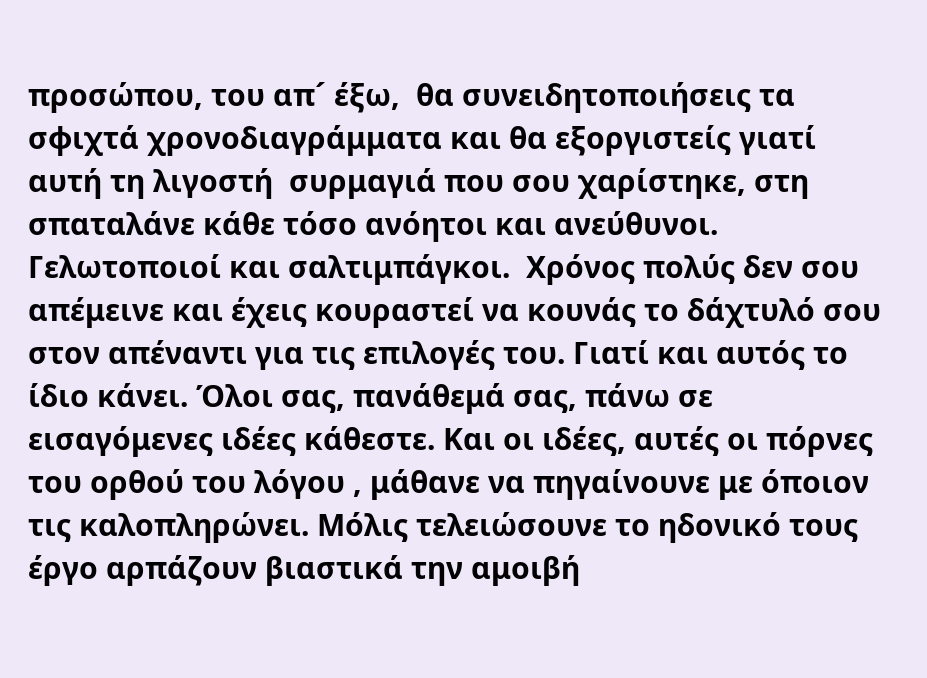προσώπου, του απ´ έξω,  θα συνειδητοποιήσεις τα σφιχτά χρονοδιαγράμματα και θα εξοργιστείς γιατί αυτή τη λιγοστή  συρμαγιά που σου χαρίστηκε, στη σπαταλάνε κάθε τόσο ανόητοι και ανεύθυνοι. Γελωτοποιοί και σαλτιμπάγκοι.  Χρόνος πολύς δεν σου απέμεινε και έχεις κουραστεί να κουνάς το δάχτυλό σου στον απέναντι για τις επιλογές του. Γιατί και αυτός το ίδιο κάνει. Όλοι σας, πανάθεμά σας, πάνω σε εισαγόμενες ιδέες κάθεστε. Και οι ιδέες, αυτές οι πόρνες του ορθού του λόγου , μάθανε να πηγαίνουνε με όποιον τις καλοπληρώνει. Μόλις τελειώσουνε το ηδονικό τους έργο αρπάζουν βιαστικά την αμοιβή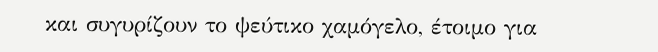και συγυρίζουν το ψεύτικο χαμόγελο, έτοιμο για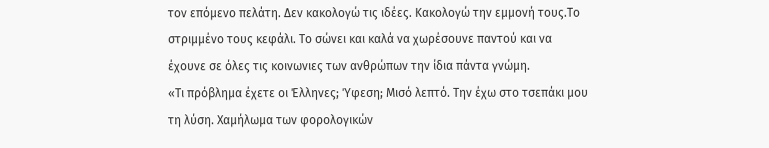τον επόμενο πελάτη. Δεν κακολογώ τις ιδέες. Κακολογώ την εμμονή τους.Το στριμμένο τους κεφάλι. Το σώνει και καλά να χωρέσουνε παντού και να έχουνε σε όλες τις κοινωνιες των ανθρώπων την ίδια πάντα γνώμη.
«Τι πρόβλημα έχετε οι Έλληνες; Ύφεση; Μισό λεπτό. Την έχω στο τσεπάκι μου τη λύση. Χαμήλωμα των φορολογικών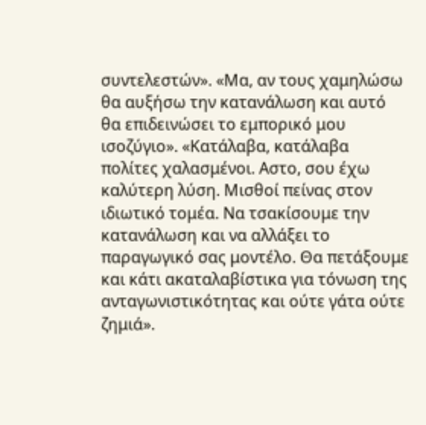συντελεστών». «Μα, αν τους χαμηλώσω θα αυξήσω την κατανάλωση και αυτό θα επιδεινώσει το εμπορικό μου ισοζύγιο». «Κατάλαβα, κατάλαβα πολίτες χαλασμένοι. Αστο, σου έχω καλύτερη λύση. Μισθοί πείνας στον ιδιωτικό τομέα. Να τσακίσουμε την κατανάλωση και να αλλάξει το παραγωγικό σας μοντέλο. Θα πετάξουμε και κάτι ακαταλαβίστικα για τόνωση της ανταγωνιστικότητας και ούτε γάτα ούτε ζημιά».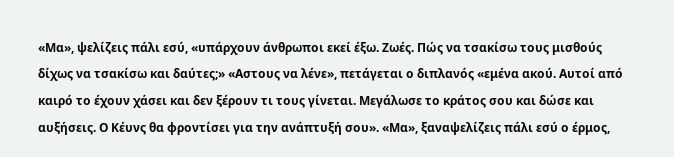«Μα», ψελίζεις πάλι εσύ, «υπάρχουν άνθρωποι εκεί έξω. Ζωές. Πώς να τσακίσω τους μισθούς δίχως να τσακίσω και δαύτες;» «Αστους να λένε», πετάγεται ο διπλανός «εμένα ακού. Αυτοί από καιρό το έχουν χάσει και δεν ξέρουν τι τους γίνεται. Μεγάλωσε το κράτος σου και δώσε και αυξήσεις. Ο Κέυνς θα φροντίσει για την ανάπτυξή σου». «Μα», ξαναψελίζεις πάλι εσύ ο έρμος,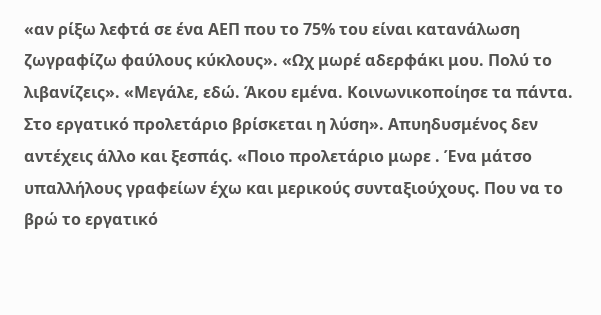«αν ρίξω λεφτά σε ένα ΑΕΠ που το 75% του είναι κατανάλωση ζωγραφίζω φαύλους κύκλους». «Ωχ μωρέ αδερφάκι μου. Πολύ το λιβανίζεις». «Μεγάλε, εδώ. Άκου εμένα. Κοινωνικοποίησε τα πάντα. Στο εργατικό προλετάριο βρίσκεται η λύση». Απυηδυσμένος δεν αντέχεις άλλο και ξεσπάς. «Ποιο προλετάριο μωρε . Ένα μάτσο υπαλλήλους γραφείων έχω και μερικούς συνταξιούχους. Που να το βρώ το εργατικό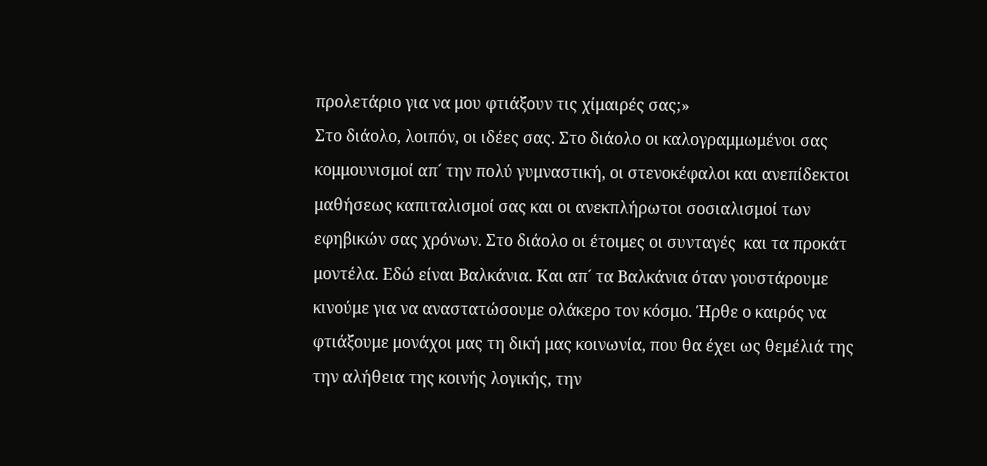προλετάριο για να μου φτιάξουν τις χίμαιρές σας;»
Στο διάολο, λοιπόν, οι ιδέες σας. Στο διάολο οι καλογραμμωμένοι σας κομμουνισμοί απ´ την πολύ γυμναστική, οι στενοκέφαλοι και ανεπίδεκτοι μαθήσεως καπιταλισμοί σας και οι ανεκπλήρωτοι σοσιαλισμοί των εφηβικών σας χρόνων. Στο διάολο οι έτοιμες οι συνταγές  και τα προκάτ μοντέλα. Εδώ είναι Βαλκάνια. Και απ´ τα Βαλκάνια όταν γουστάρουμε κινούμε για να αναστατώσουμε ολάκερο τον κόσμο. Ήρθε ο καιρός να φτιάξουμε μονάχοι μας τη δική μας κοινωνία, που θα έχει ως θεμέλιά της την αλήθεια της κοινής λογικής, την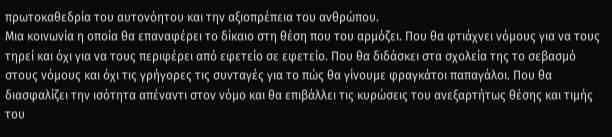πρωτοκαθεδρία του αυτονόητου και την αξιοπρέπεια του ανθρώπου.
Μια κοινωνία η οποία θα επαναφέρει το δίκαιο στη θέση που του αρμόζει. Που θα φτιάχνει νόμους για να τους τηρεί και όχι για να τους περιφέρει από εφετείο σε εφετείο. Που θα διδάσκει στα σχολεία της το σεβασμό στους νόμους και όχι τις γρήγορες τις συνταγές για το πώς θα γίνουμε φραγκάτοι παπαγάλοι. Που θα διασφαλίζει την ισότητα απέναντι στον νόμο και θα επιβάλλει τις κυρώσεις του ανεξαρτήτως θέσης και τιμής του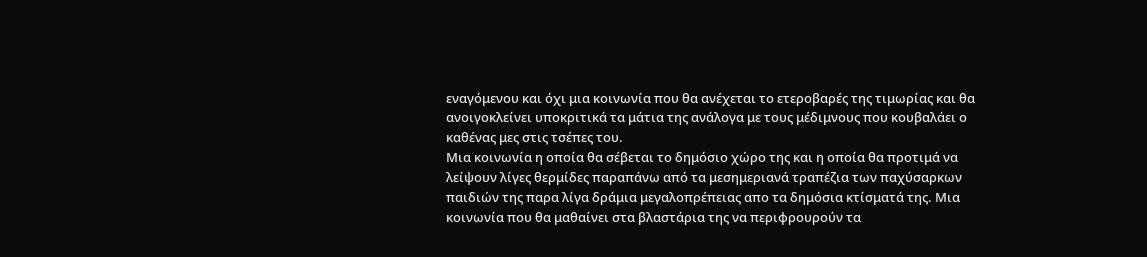εναγόμενου και όχι μια κοινωνία που θα ανέχεται το ετεροβαρές της τιμωρίας και θα ανοιγοκλείνει υποκριτικά τα μάτια της ανάλογα με τους μέδιμνους που κουβαλάει ο καθένας μες στις τσέπες του.
Μια κοινωνία η οποία θα σέβεται το δημόσιο χώρο της και η οποία θα προτιμά να λείψουν λίγες θερμίδες παραπάνω από τα μεσημεριανά τραπέζια των παχύσαρκων παιδιών της παρα λίγα δράμια μεγαλοπρέπειας απο τα δημόσια κτίσματά της. Μια κοινωνία που θα μαθαίνει στα βλαστάρια της να περιφρουρούν τα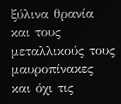ξύλινα θρανία και τους μεταλλικούς τους μαυροπίνακες και όχι τις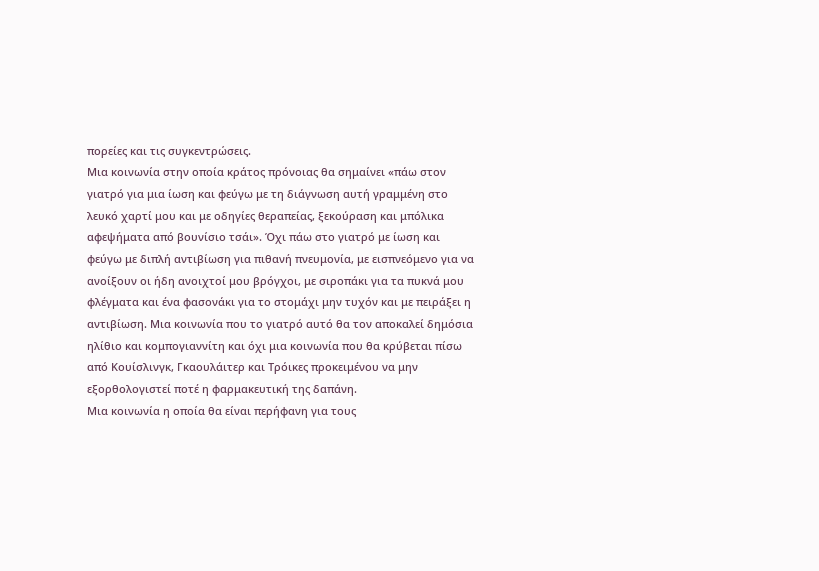πορείες και τις συγκεντρώσεις.
Μια κοινωνία στην οποία κράτος πρόνοιας θα σημαίνει «πάω στον γιατρό για μια ίωση και φεύγω με τη διάγνωση αυτή γραμμένη στο λευκό χαρτί μου και με οδηγίες θεραπείας, ξεκούραση και μπόλικα αφεψήματα από βουνίσιο τσάι». Όχι πάω στο γιατρό με ίωση και φεύγω με διπλή αντιβίωση για πιθανή πνευμονία, με εισπνεόμενο για να ανοίξουν οι ήδη ανοιχτοί μου βρόγχοι, με σιροπάκι για τα πυκνά μου φλέγματα και ένα φασονάκι για το στομάχι μην τυχόν και με πειράξει η αντιβίωση. Μια κοινωνία που το γιατρό αυτό θα τον αποκαλεί δημόσια ηλίθιο και κομπογιαννίτη και όχι μια κοινωνία που θα κρύβεται πίσω από Κουίσλινγκ, Γκαουλάιτερ και Τρόικες προκειμένου να μην εξορθολογιστεί ποτέ η φαρμακευτική της δαπάνη.
Μια κοινωνία η οποία θα είναι περήφανη για τους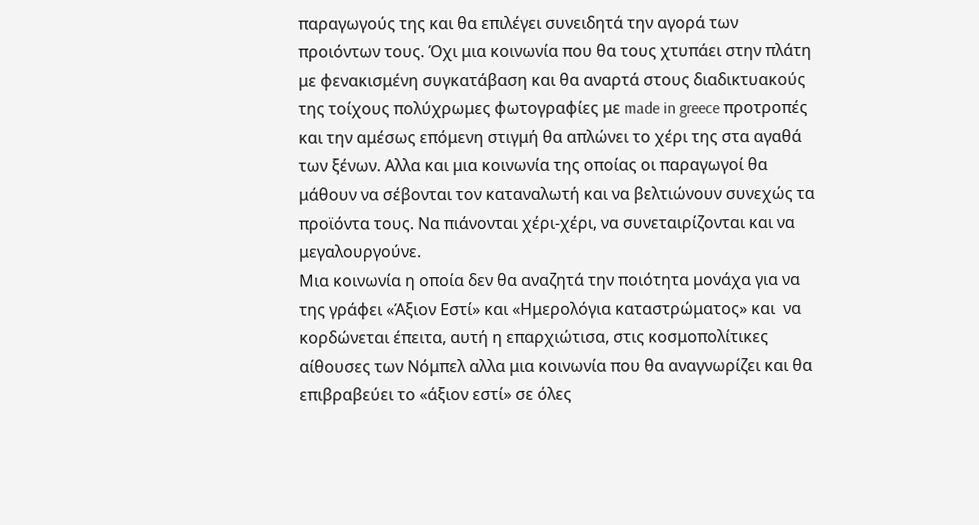παραγωγούς της και θα επιλέγει συνειδητά την αγορά των προιόντων τους. Όχι μια κοινωνία που θα τους χτυπάει στην πλάτη με φενακισμένη συγκατάβαση και θα αναρτά στους διαδικτυακούς της τοίχους πολύχρωμες φωτογραφίες με made in greece προτροπές και την αμέσως επόμενη στιγμή θα απλώνει το χέρι της στα αγαθά των ξένων. Αλλα και μια κοινωνία της οποίας οι παραγωγοί θα μάθουν να σέβονται τον καταναλωτή και να βελτιώνουν συνεχώς τα προϊόντα τους. Να πιάνονται χέρι-χέρι, να συνεταιρίζονται και να μεγαλουργούνε.
Μια κοινωνία η οποία δεν θα αναζητά την ποιότητα μονάχα για να της γράφει «Άξιον Εστί» και «Ημερολόγια καταστρώματος» και  να κορδώνεται έπειτα, αυτή η επαρχιώτισα, στις κοσμοπολίτικες αίθουσες των Νόμπελ αλλα μια κοινωνία που θα αναγνωρίζει και θα επιβραβεύει το «άξιον εστί» σε όλες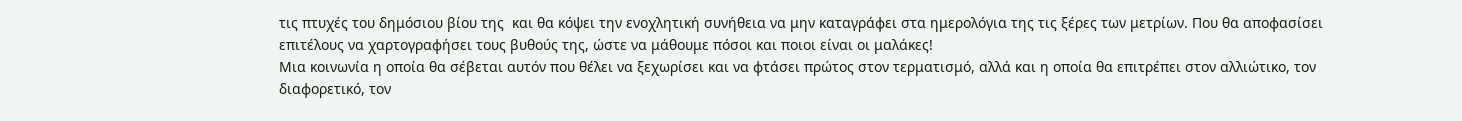τις πτυχές του δημόσιου βίου της  και θα κόψει την ενοχλητική συνήθεια να μην καταγράφει στα ημερολόγια της τις ξέρες των μετρίων. Που θα αποφασίσει επιτέλους να χαρτογραφήσει τους βυθούς της, ώστε να μάθουμε πόσοι και ποιοι είναι οι μαλάκες!
Μια κοινωνία η οποία θα σέβεται αυτόν που θέλει να ξεχωρίσει και να φτάσει πρώτος στον τερματισμό, αλλά και η οποία θα επιτρέπει στον αλλιώτικο, τον διαφορετικό, τον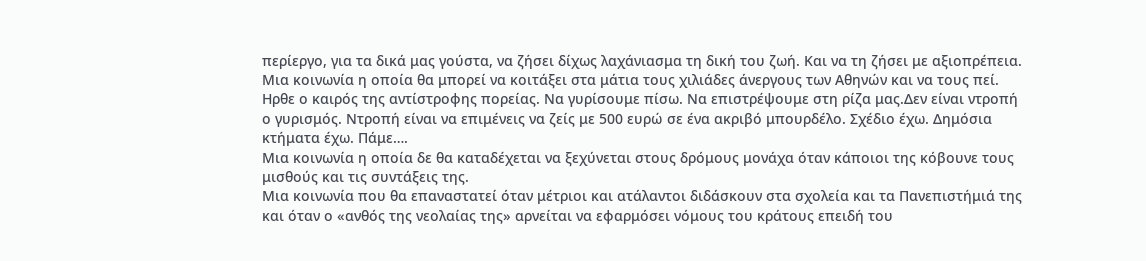περίεργο, για τα δικά μας γούστα, να ζήσει δίχως λαχάνιασμα τη δική του ζωή. Και να τη ζήσει με αξιοπρέπεια. Μια κοινωνία η οποία θα μπορεί να κοιτάξει στα μάτια τους χιλιάδες άνεργους των Αθηνών και να τους πεί. Ηρθε ο καιρός της αντίστροφης πορείας. Να γυρίσουμε πίσω. Να επιστρέψουμε στη ρίζα μας.Δεν είναι ντροπή ο γυρισμός. Ντροπή είναι να επιμένεις να ζείς με 500 ευρώ σε ένα ακριβό μπουρδέλο. Σχέδιο έχω. Δημόσια κτήματα έχω. Πάμε….
Μια κοινωνία η οποία δε θα καταδέχεται να ξεχύνεται στους δρόμους μονάχα όταν κάποιοι της κόβουνε τους μισθούς και τις συντάξεις της.
Μια κοινωνία που θα επαναστατεί όταν μέτριοι και ατάλαντοι διδάσκουν στα σχολεία και τα Πανεπιστήμιά της και όταν ο «ανθός της νεολαίας της» αρνείται να εφαρμόσει νόμους του κράτους επειδή του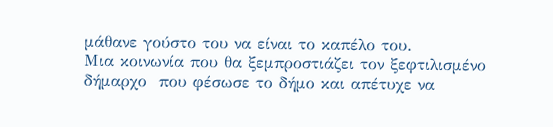μάθανε γούστο του να είναι το καπέλο του.
Μια κοινωνία που θα ξεμπροστιάζει τον ξεφτιλισμένο δήμαρχο  που φέσωσε το δήμο και απέτυχε να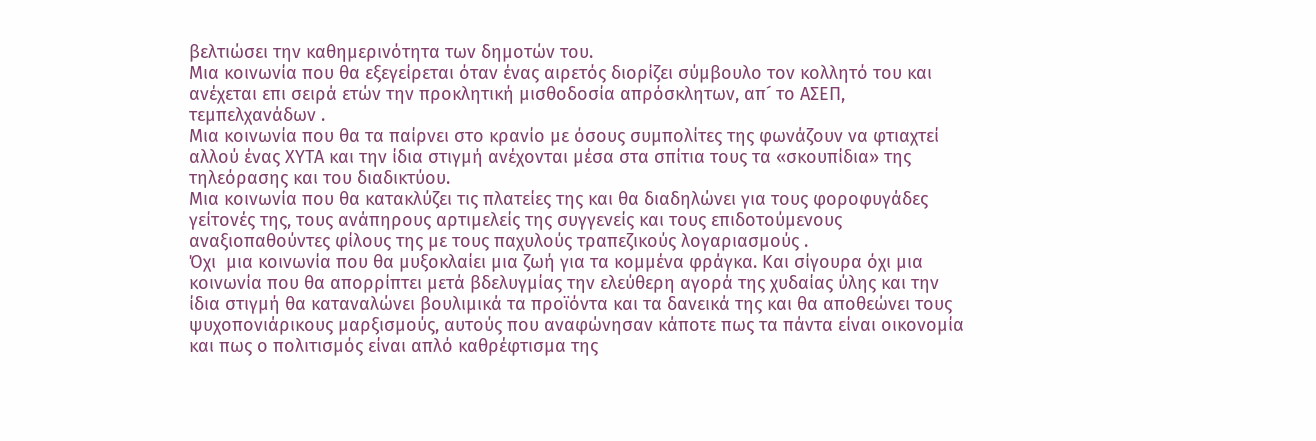βελτιώσει την καθημερινότητα των δημοτών του.
Μια κοινωνία που θα εξεγείρεται όταν ένας αιρετός διορίζει σύμβουλο τον κολλητό του και ανέχεται επι σειρά ετών την προκλητική μισθοδοσία απρόσκλητων, απ´ το ΑΣΕΠ, τεμπελχανάδων .
Μια κοινωνία που θα τα παίρνει στο κρανίο με όσους συμπολίτες της φωνάζουν να φτιαχτεί αλλού ένας ΧΥΤΑ και την ίδια στιγμή ανέχονται μέσα στα σπίτια τους τα «σκουπίδια» της τηλεόρασης και του διαδικτύου.
Μια κοινωνία που θα κατακλύζει τις πλατείες της και θα διαδηλώνει για τους φοροφυγάδες γείτονές της, τους ανάπηρους αρτιμελείς της συγγενείς και τους επιδοτούμενους αναξιοπαθούντες φίλους της με τους παχυλούς τραπεζικούς λογαριασμούς .
Όχι  μια κοινωνία που θα μυξοκλαίει μια ζωή για τα κομμένα φράγκα. Και σίγουρα όχι μια κοινωνία που θα απορρίπτει μετά βδελυγμίας την ελεύθερη αγορά της χυδαίας ύλης και την ίδια στιγμή θα καταναλώνει βουλιμικά τα προϊόντα και τα δανεικά της και θα αποθεώνει τους ψυχοπονιάρικους μαρξισμούς, αυτούς που αναφώνησαν κάποτε πως τα πάντα είναι οικονομία και πως ο πολιτισμός είναι απλό καθρέφτισμα της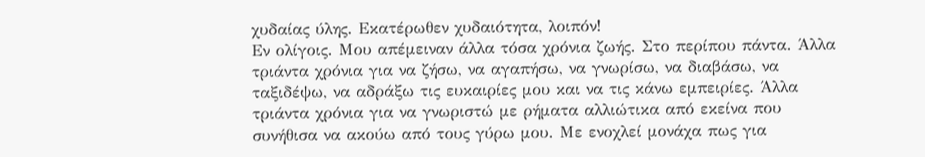χυδαίας ύλης. Εκατέρωθεν χυδαιότητα, λοιπόν!
Εν ολίγοις. Μου απέμειναν άλλα τόσα χρόνια ζωής. Στο περίπου πάντα. Άλλα τριάντα χρόνια για να ζήσω, να αγαπήσω, να γνωρίσω, να διαβάσω, να ταξιδέψω, να αδράξω τις ευκαιρίες μου και να τις κάνω εμπειρίες. Άλλα τριάντα χρόνια για να γνωριστώ με ρήματα αλλιώτικα από εκείνα που συνήθισα να ακούω από τους γύρω μου. Με ενοχλεί μονάχα πως για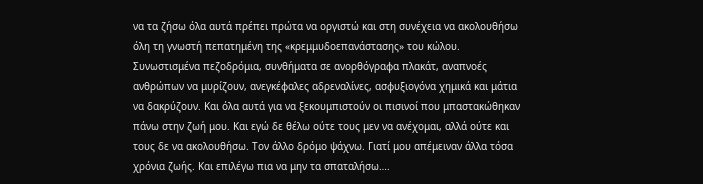να τα ζήσω όλα αυτά πρέπει πρώτα να οργιστώ και στη συνέχεια να ακολουθήσω όλη τη γνωστή πεπατημένη της «κρεμμυδοεπανάστασης» του κώλου. Συνωστισμένα πεζοδρόμια, συνθήματα σε ανορθόγραφα πλακάτ, αναπνοές ανθρώπων να μυρίζουν, ανεγκέφαλες αδρεναλίνες, ασφυξιογόνα χημικά και μάτια να δακρύζουν. Και όλα αυτά για να ξεκουμπιστούν οι πισινοί που μπαστακώθηκαν πάνω στην ζωή μου. Και εγώ δε θέλω ούτε τους μεν να ανέχομαι, αλλά ούτε και τους δε να ακολουθήσω. Τον άλλο δρόμο ψάχνω. Γιατί μου απέμειναν άλλα τόσα χρόνια ζωής. Και επιλέγω πια να μην τα σπαταλήσω….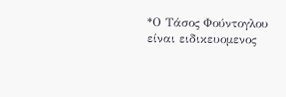*Ο Τάσος Φούντογλου είναι ειδικευομενος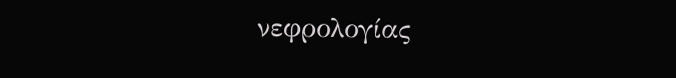νεφρολογίας